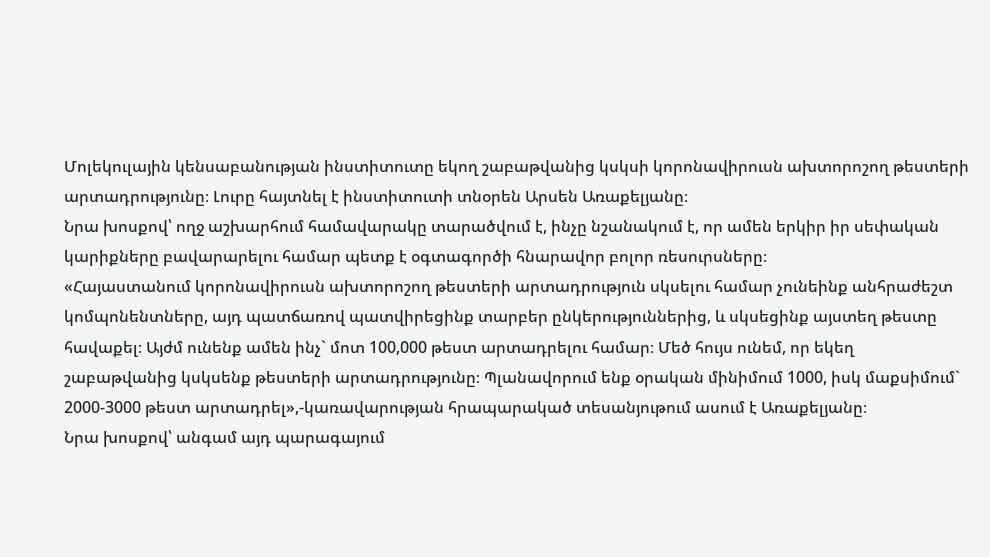Մոլեկուլային կենսաբանության ինստիտուտը եկող շաբաթվանից կսկսի կորոնավիրուսն ախտորոշող թեստերի արտադրությունը։ Լուրը հայտնել է ինստիտուտի տնօրեն Արսեն Առաքելյանը։
Նրա խոսքով՝ ողջ աշխարհում համավարակը տարածվում է, ինչը նշանակում է, որ ամեն երկիր իր սեփական կարիքները բավարարելու համար պետք է օգտագործի հնարավոր բոլոր ռեսուրսները։
«Հայաստանում կորոնավիրուսն ախտորոշող թեստերի արտադրություն սկսելու համար չունեինք անհրաժեշտ կոմպոնենտները, այդ պատճառով պատվիրեցինք տարբեր ընկերություններից, և սկսեցինք այստեղ թեստը հավաքել։ Այժմ ունենք ամեն ինչ` մոտ 100,000 թեստ արտադրելու համար։ Մեծ հույս ունեմ, որ եկեղ շաբաթվանից կսկսենք թեստերի արտադրությունը։ Պլանավորում ենք օրական մինիմում 1000, իսկ մաքսիմում` 2000-3000 թեստ արտադրել»,-կառավարության հրապարակած տեսանյութում ասում է Առաքելյանը։
Նրա խոսքով՝ անգամ այդ պարագայում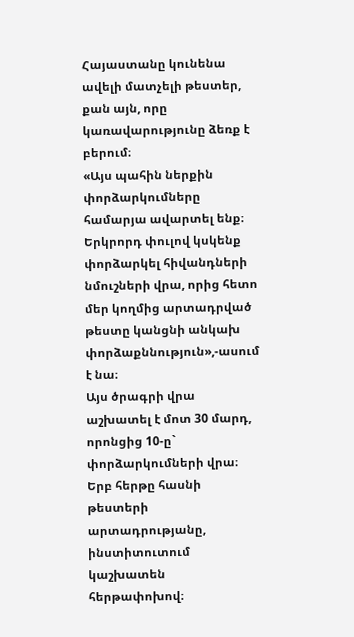Հայաստանը կունենա ավելի մատչելի թեստեր, քան այն, որը կառավարությունը ձեռք է բերում։
«Այս պահին ներքին փորձարկումները համարյա ավարտել ենք։ Երկրորդ փուլով կսկենք փորձարկել հիվանդների նմուշների վրա, որից հետո մեր կողմից արտադրված թեստը կանցնի անկախ փորձաքննություն»,-ասում է նա։
Այս ծրագրի վրա աշխատել է մոտ 30 մարդ, որոնցից 10-ը` փորձարկումների վրա։ Երբ հերթը հասնի թեստերի արտադրությանը, ինստիտուտում կաշխատեն հերթափոխով։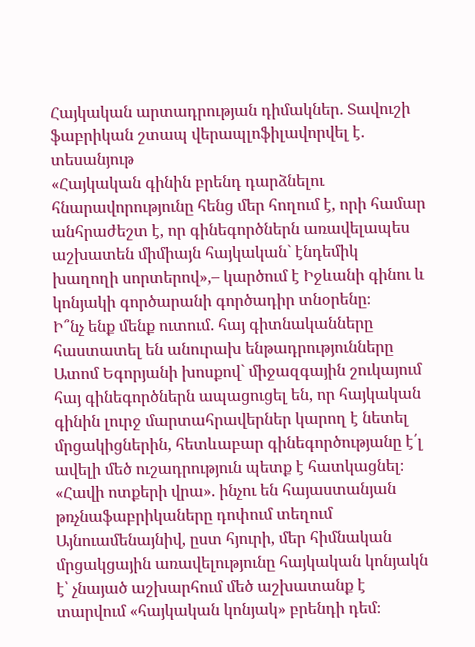Հայկական արտադրության դիմակներ․ Տավուշի ֆաբրիկան շտապ վերապլոֆիլավորվել է․ տեսանյութ
«Հայկական գինին բրենդ դարձնելու հնարավորությունը հենց մեր հողում է, որի համար անհրաժեշտ է, որ գինեգործներն առավելապես աշխատեն միմիայն հայկական` էնդեմիկ խաղողի սորտերով»,– կարծում է Իջևանի գինու և կոնյակի գործարանի գործադիր տնօրենը։
Ի՞նչ ենք մենք ուտում․ հայ գիտնականները հաստատել են անուրախ ենթադրությունները
Ատոմ Եգորյանի խոսքով` միջազգային շուկայում հայ գինեգործներն ապացուցել են, որ հայկական գինին լուրջ մարտահրավերներ կարող է նետել մրցակիցներին, հետևաբար գինեգործությանը է՛լ ավելի մեծ ուշադրություն պետք է հատկացնել։
«Հավի ոտքերի վրա». ինչու են հայաստանյան թռչնաֆաբրիկաները դոփում տեղում
Այնուամենայնիվ, ըստ հյուրի, մեր հիմնական մրցակցային առավելությունը հայկական կոնյակն է՝ չնայած աշխարհում մեծ աշխատանք է տարվում «հայկական կոնյակ» բրենդի դեմ։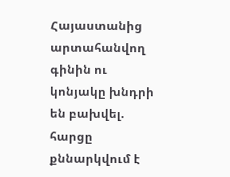Հայաստանից արտահանվող գինին ու կոնյակը խնդրի են բախվել. հարցը քննարկվում է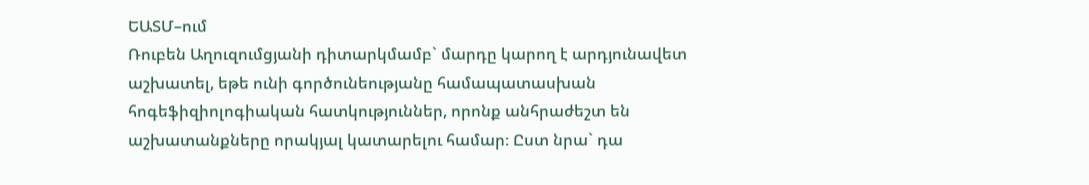ԵԱՏՄ–ում
Ռուբեն Աղուզումցյանի դիտարկմամբ` մարդը կարող է արդյունավետ աշխատել, եթե ունի գործունեությանը համապատասխան հոգեֆիզիոլոգիական հատկություններ, որոնք անհրաժեշտ են աշխատանքները որակյալ կատարելու համար։ Ըստ նրա` դա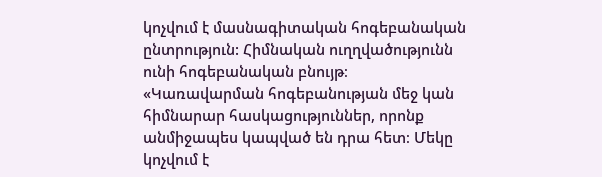կոչվում է մասնագիտական հոգեբանական ընտրություն: Հիմնական ուղղվածությունն ունի հոգեբանական բնույթ։
«Կառավարման հոգեբանության մեջ կան հիմնարար հասկացություններ, որոնք անմիջապես կապված են դրա հետ։ Մեկը կոչվում է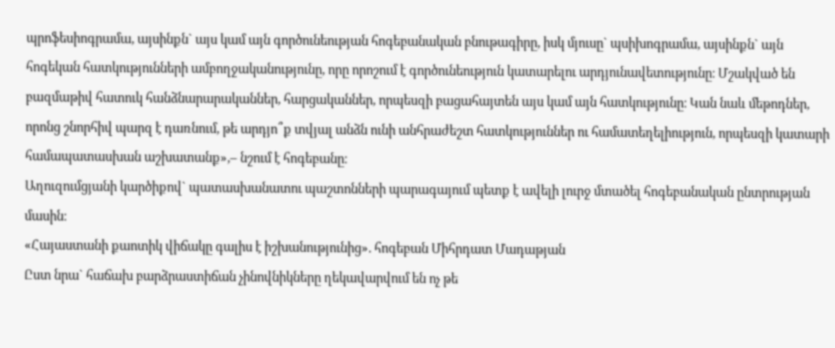պրոֆեսիոգրամա, այսինքն` այս կամ այն գործունեության հոգեբանական բնութագիրը, իսկ մյուսը` պսիխոգրամա, այսինքն` այն հոգեկան հատկությունների ամբողջականությունը, որը որոշում է գործունեություն կատարելու արդյունավետությունը։ Մշակված են բազմաթիվ հատուկ հանձնարարականներ, հարցականներ, որպեսզի բացահայտեն այս կամ այն հատկությունը։ Կան նաև մեթոդներ, որոնց շնորհիվ պարզ է դառնում, թե արդյո՞ք տվյալ անձն ունի անհրաժեշտ հատկություններ ու համատեղելիություն, որպեսզի կատարի համապատասխան աշխատանք»,– նշում է հոգեբանը։
Աղուզումցյանի կարծիքով` պատասխանատու պաշտոնների պարագայում պետք է ավելի լուրջ մտածել հոգեբանական ընտրության մասին։
«Հայաստանի քաոտիկ վիճակը գալիս է իշխանությունից». հոգեբան Միհրդատ Մադաթյան
Ըստ նրա` հաճախ բարձրաստիճան չինովնիկները ղեկավարվում են ոչ թե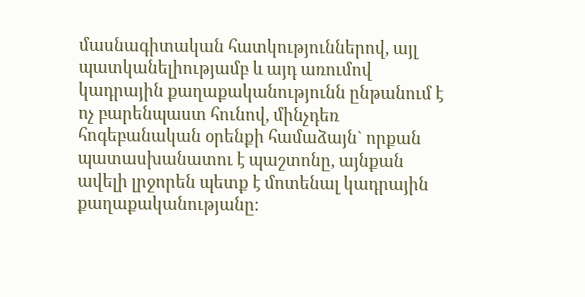մասնագիտական հատկություններով, այլ պատկանելիությամբ և այդ առումով կադրային քաղաքականությունն ընթանում է ոչ բարենպաստ հունով, մինչդեռ հոգեբանական օրենքի համաձայն` որքան պատասխանատու է պաշտոնը, այնքան ավելի լրջորեն պետք է մոտենալ կադրային քաղաքականությանը։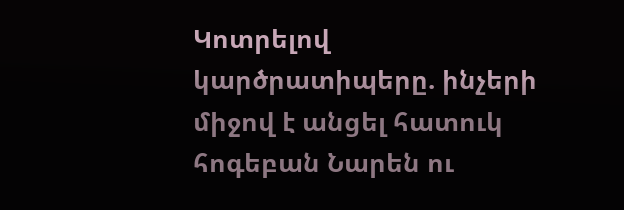Կոտրելով կարծրատիպերը. ինչերի միջով է անցել հատուկ հոգեբան Նարեն ու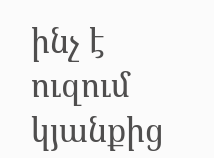ինչ է ուզում կյանքից